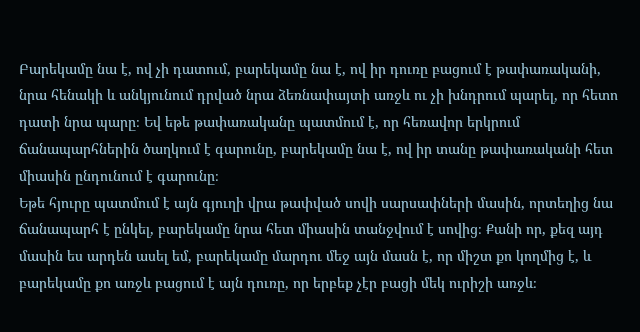Բարեկամը նա է, ով չի դատում, բարեկամը նա է, ով իր դուռը բացում է թափառականի, նրա հենակի և անկյունում դրված նրա ձեռնափայտի առջև ու չի խնդրում պարել, որ հետո դատի նրա պարը։ Եվ եթե թափառականը պատմում է, որ հեռավոր երկրում ճանապարհներին ծաղկում է գարունը, բարեկամը նա է, ով իր տանը թափառականի հետ միասին ընդունում է գարունը։
Եթե հյուրը պատմում է այն գյուղի վրա թափված սովի սարսափների մասին, որտեղից նա ճանապարհ է ընկել, բարեկամը նրա հետ միասին տանջվում է սովից։ Քանի որ, քեզ այդ մասին ես արդեն ասել եմ, բարեկամը մարդու մեջ այն մասն է, որ միշտ քո կողմից է, և բարեկամը քո առջև բացում է այն դուռը, որ երբեք չէր բացի մեկ ուրիշի առջև։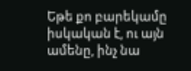Եթե քո բարեկամը իսկական է, ու այն ամենը, ինչ նա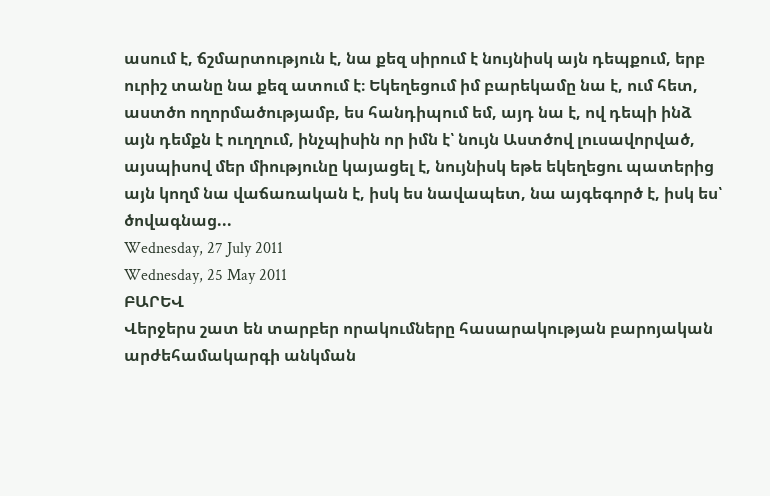ասում է, ճշմարտություն է, նա քեզ սիրում է նույնիսկ այն դեպքում, երբ ուրիշ տանը նա քեզ ատում է։ Եկեղեցում իմ բարեկամը նա է, ում հետ, աստծո ողորմածությամբ, ես հանդիպում եմ, այդ նա է, ով դեպի ինձ այն դեմքն է ուղղում, ինչպիսին որ իմն է՝ նույն Աստծով լուսավորված, այսպիսով մեր միությունը կայացել է, նույնիսկ եթե եկեղեցու պատերից այն կողմ նա վաճառական է, իսկ ես նավապետ, նա այգեգործ է, իսկ ես՝ ծովագնաց...
Wednesday, 27 July 2011
Wednesday, 25 May 2011
ԲԱՐԵՎ
Վերջերս շատ են տարբեր որակումները հասարակության բարոյական արժեհամակարգի անկման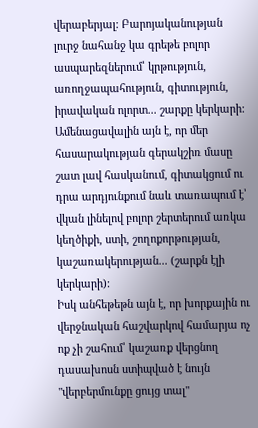վերաբերյալ: Բարոյականության լուրջ նահանջ կա գրեթե բոլոր ասպարեզներում՝ կրթություն, առողջապահություն, գիտություն, իրավական ոլորտ... շարքը կերկարի:
Ամենացավալին այն է, որ մեր հասարակության գերակշիռ մասը շատ լավ հասկանում, գիտակցում ու դրա արդյունքում նաև տառապում է՝ վկան լինելով բոլոր շերտերում առկա կեղծիքի, ստի, շողոքորթության, կաշառակերության... (շարքն էլի կերկարի):
Իսկ անհեթեթն այն է, որ խորքային ու վերջնական հաշվարկով համարյա ոչ ոք չի շահում՝ կաշառք վերցնող դասախոսն ստիպված է նույն "վերբերմունքը ցույց տալ"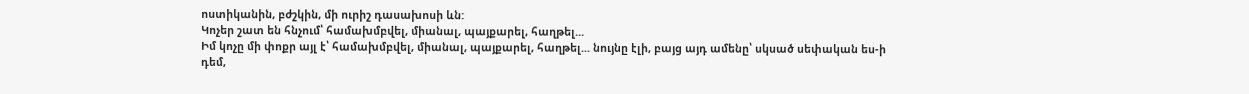ոստիկանին, բժշկին, մի ուրիշ դասախոսի ևն:
Կոչեր շատ են հնչում՝ համախմբվել, միանալ, պայքարել, հաղթել...
Իմ կոչը մի փոքր այլ է՝ համախմբվել, միանալ, պայքարել, հաղթել... նույնը էլի, բայց այդ ամենը՝ սկսած սեփական ես-ի դեմ,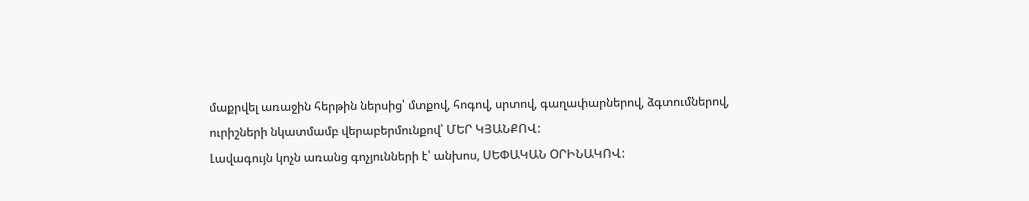մաքրվել առաջին հերթին ներսից՝ մտքով, հոգով, սրտով, գաղափարներով, ձգտումներով, ուրիշների նկատմամբ վերաբերմունքով՝ ՄԵՐ ԿՅԱՆՔՈՎ:
Լավագույն կոչն առանց գոչյունների է՝ անխոս, ՍԵՓԱԿԱՆ ՕՐԻՆԱԿՈՎ: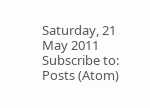Saturday, 21 May 2011
Subscribe to:
Posts (Atom)